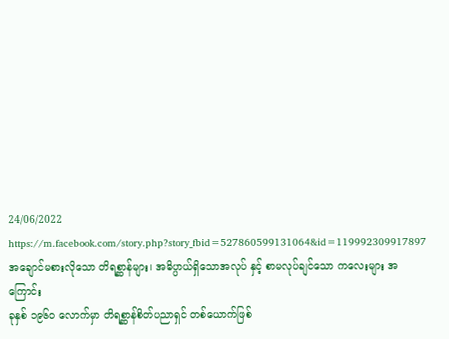24/06/2022
https://m.facebook.com/story.php?story_fbid=527860599131064&id=119992309917897
အချောင်မစားလိုသော တိရစ္ဆာန်များ၊ အဓိပ္ပာယ်ရှိသောအလုပ် နှင့် စာမလုပ်ချင်သော ကလေးများ အကြောင်း
ခုနှစ် ၁၉၆၀ လောက်မှာ တိရစ္ဆာန်စိတ်ပညာရှင် တစ်ယောက်ဖြစ်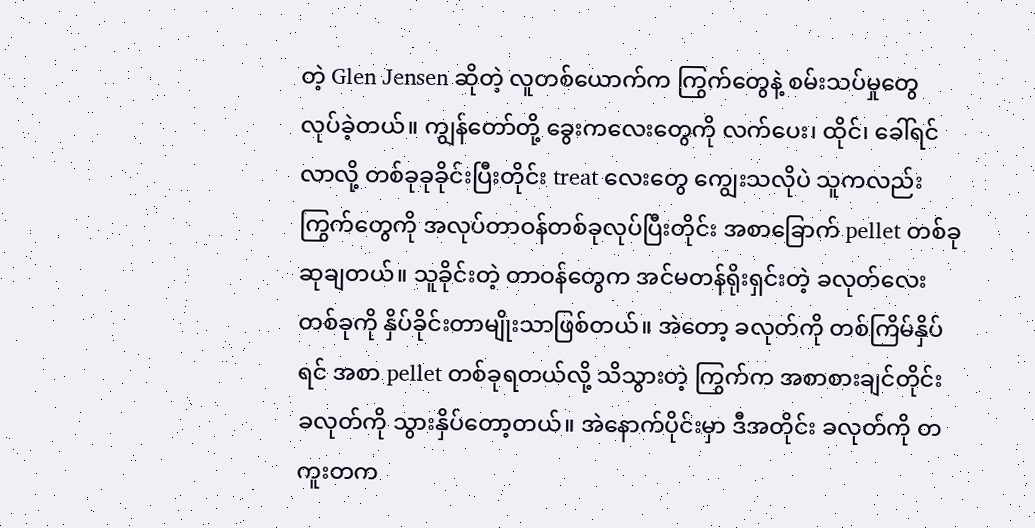တဲ့ Glen Jensen ဆိုတဲ့ လူတစ်ယောက်က ကြွက်တွေနဲ့ စမ်းသပ်မှုတွေ လုပ်ခဲ့တယ်။ ကျွန်တော်တို့ ခွေးကလေးတွေကို လက်ပေး၊ ထိုင်၊ ခေါ်ရင်လာလို့ တစ်ခုခုခိုင်းပြီးတိုင်း treat လေးတွေ ကျွေးသလိုပဲ သူကလည်း ကြွက်တွေကို အလုပ်တာဝန်တစ်ခုလုပ်ပြီးတိုင်း အစာခြောက် pellet တစ်ခုဆုချတယ်။ သူခိုင်းတဲ့ တာဝန်တွေက အင်မတန်ရိုးရှင်းတဲ့ ခလုတ်လေးတစ်ခုကို နှိပ်ခိုင်းတာမျိုးသာဖြစ်တယ်။ အဲတော့ ခလုတ်ကို တစ်ကြိမ်နှိပ်ရင် အစာ pellet တစ်ခုရတယ်လို့ သိသွားတဲ့ ကြွက်က အစာစားချင်တိုင်း ခလုတ်ကို သွားနှိပ်တော့တယ်။ အဲနောက်ပိုင်းမှာ ဒီအတိုင်း ခလုတ်ကို တကူးတက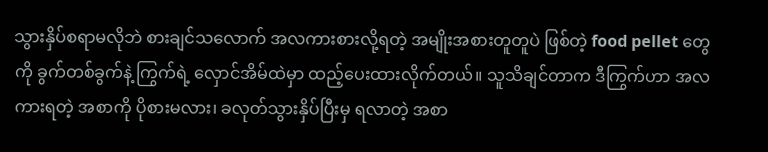သွားနှိပ်စရာမလိုဘဲ စားချင်သလောက် အလကားစားလို့ရတဲ့ အမျိုးအစားတူတူပဲ ဖြစ်တဲ့ food pellet တွေကို ခွက်တစ်ခွက်နဲ့ ကြွက်ရဲ့ လှောင်အိမ်ထဲမှာ ထည့်ပေးထားလိုက်တယ်။ သူသိချင်တာက ဒီကြွက်ဟာ အလကားရတဲ့ အစာကို ပိုစားမလား၊ ခလုတ်သွားနှိပ်ပြီးမှ ရလာတဲ့ အစာ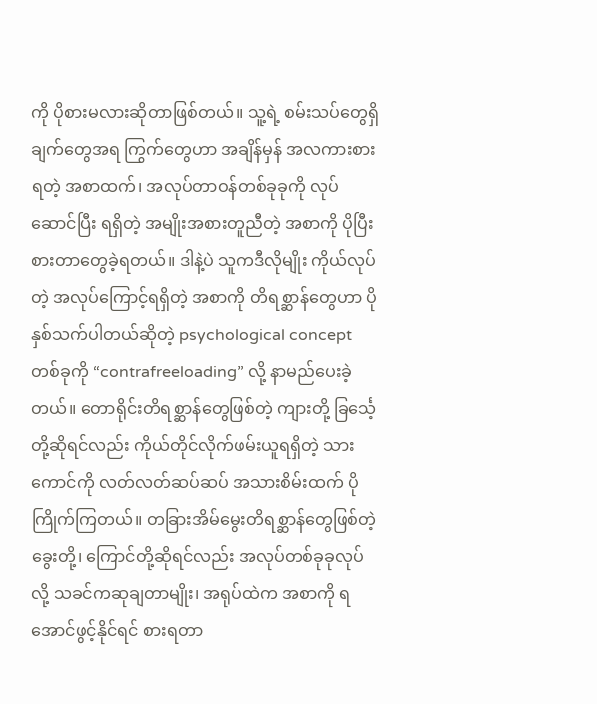ကို ပိုစားမလားဆိုတာဖြစ်တယ်။ သူ့ရဲ့ စမ်းသပ်တွေရှိချက်တွေအရ ကြွက်တွေဟာ အချိန်မှန် အလကားစားရတဲ့ အစာထက်၊ အလုပ်တာဝန်တစ်ခုခုကို လုပ်ဆောင်ပြီး ရရှိတဲ့ အမျိုးအစားတူညီတဲ့ အစာကို ပိုပြီးစားတာတွေခဲ့ရတယ်။ ဒါနဲ့ပဲ သူကဒီလိုမျိုး ကိုယ်လုပ်တဲ့ အလုပ်ကြောင့်ရရှိတဲ့ အစာကို တိရစ္ဆာန်တွေဟာ ပိုနှစ်သက်ပါတယ်ဆိုတဲ့ psychological concept တစ်ခုကို “contrafreeloading” လို့ နာမည်ပေးခဲ့တယ်။ တောရိုင်းတိရစ္ဆာန်တွေဖြစ်တဲ့ ကျားတို့ ခြင်္သေ့တို့ဆိုရင်လည်း ကိုယ်တိုင်လိုက်ဖမ်းယူရရှိတဲ့ သားကောင်ကို လတ်လတ်ဆပ်ဆပ် အသားစိမ်းထက် ပိုကြိုက်ကြတယ်။ တခြားအိမ်မွေးတိရစ္ဆာန်တွေဖြစ်တဲ့ ခွေးတို့၊ ကြောင်တို့ဆိုရင်လည်း အလုပ်တစ်ခုခုလုပ်လို့ သခင်ကဆုချတာမျိုး၊ အရုပ်ထဲက အစာကို ရအောင်ဖွင့်နိုင်ရင် စားရတာ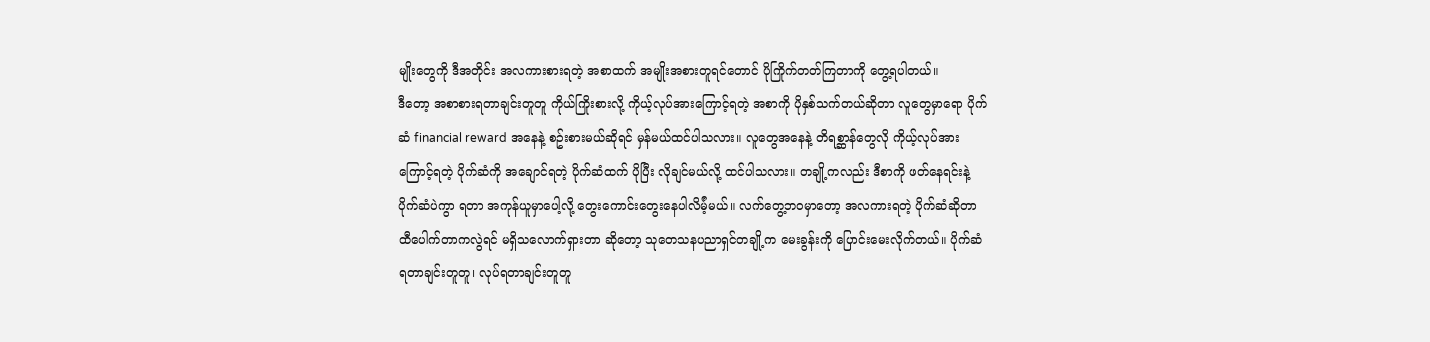မျိုးတွေကို ဒီအတိုင်း အလကားစားရတဲ့ အစာထက် အမျိုးအစားတူရင်တောင် ပိုကြိုက်တတ်ကြတာကို တွေ့ရပါတယ်။
ဒီတော့ အစာစားရတာချင်းတူတူ ကိုယ်ကြိုးစားလို့ ကိုယ့်လုပ်အားကြောင့်ရတဲ့ အစာကို ပိုနှစ်သက်တယ်ဆိုတာ လူတွေမှာရော ပိုက်ဆံ financial reward အနေနဲ့ စဥ်းစားမယ်ဆိုရင် မှန်မယ်ထင်ပါသလား။ လူတွေအနေနဲ့ တိရစ္ဆာန်တွေလို ကိုယ့်လုပ်အားကြောင့်ရတဲ့ ပိုက်ဆံကို အချောင်ရတဲ့ ပိုက်ဆံထက် ပိုပြီး လိုချင်မယ်လို့ ထင်ပါသလား။ တချို့ကလည်း ဒီစာကို ဖတ်နေရင်းနဲ့ ပိုက်ဆံပဲကွာ ရတာ အကုန်ယူမှာပေါ့လို့ တွေးကောင်းတွေးနေပါလိမ်ံ့မယ်။ လက်တွေ့ဘဝမှာတော့ အလကားရတဲ့ ပိုက်ဆံဆိုတာ ထီပေါက်တာကလွဲရင် မရှိသလောက်ရှားတာ ဆိုတော့ သုတေသနပညာရှင်တချို့က မေးခွန်းကို ပြောင်းမေးလိုက်တယ်။ ပိုက်ဆံရတာချင်းတူတူ၊ လုပ်ရတာချင်းတူတူ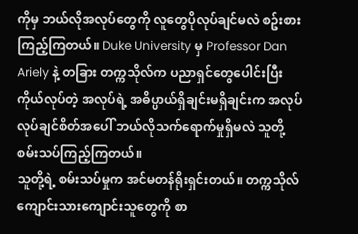ကိုမှ ဘယ်လိုအလုပ်တွေကို လူတွေပိုလုပ်ချင်မလဲ စဥ်းစားကြည့်ကြတယ်။ Duke University မှ Professor Dan Ariely နဲ့ တခြား တက္ကသိုလ်က ပညာရှင်တွေပေါင်းပြီး ကိုယ်လုပ်တဲ့ အလုပ်ရဲ့ အဓိပ္ပာယ်ရှိချင်းမရှိချင်းက အလုပ်လုပ်ချင်စိတ်အပေါ် ဘယ်လိုသက်ရောက်မှုရှိမလဲ သူတို့ စမ်းသပ်ကြည့်ကြတယ်။
သူတို့ရဲ့ စမ်းသပ်မှုက အင်မတန်ရိုးရှင်းတယ်။ တက္ကသိုလ်ကျောင်းသားကျောင်းသူတွေကို စာ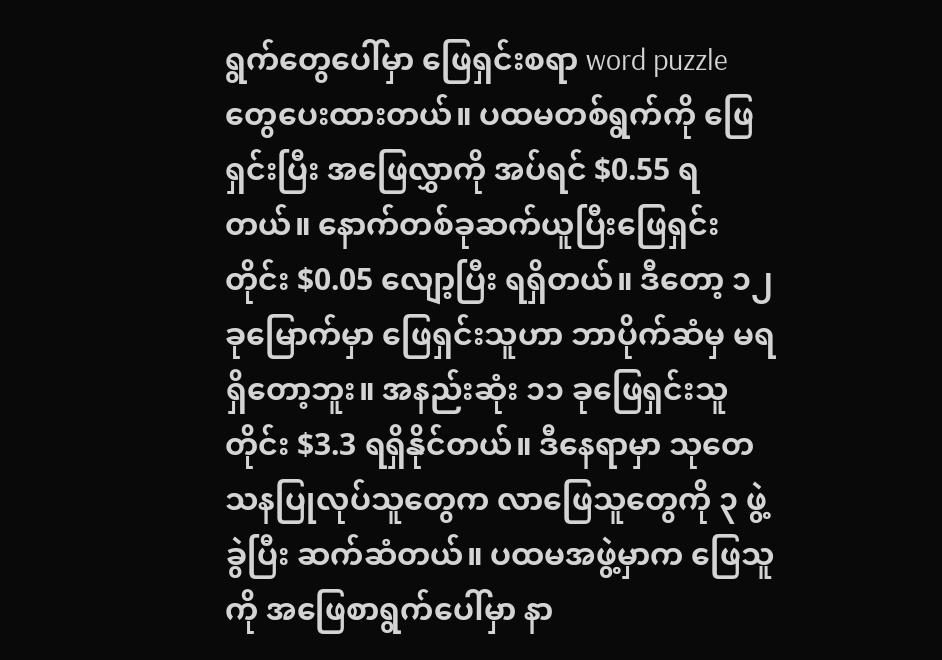ရွက်တွေပေါ်မှာ ဖြေရှင်းစရာ word puzzle တွေပေးထားတယ်။ ပထမတစ်ရွက်ကို ဖြေရှင်းပြီး အဖြေလွှာကို အပ်ရင် $0.55 ရတယ်။ နောက်တစ်ခုဆက်ယူပြီးဖြေရှင်းတိုင်း $0.05 လျော့ပြီး ရရှိတယ်။ ဒီတော့ ၁၂ ခုမြောက်မှာ ဖြေရှင်းသူဟာ ဘာပိုက်ဆံမှ မရရှိတော့ဘူး။ အနည်းဆုံး ၁၁ ခုဖြေရှင်းသူတိုင်း $3.3 ရရှိနိုင်တယ်။ ဒီနေရာမှာ သုတေသနပြုလုပ်သူတွေက လာဖြေသူတွေကို ၃ ဖွဲ့ခွဲပြီး ဆက်ဆံတယ်။ ပထမအဖွဲ့မှာက ဖြေသူကို အဖြေစာရွက်ပေါ်မှာ နာ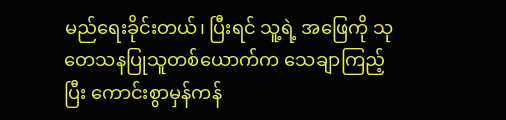မည်ရေးခိုင်းတယ်၊ ပြီးရင် သူ့ရဲ့ အဖြေကို သုတေသနပြုသူတစ်ယောက်က သေချာကြည့်ပြီး ကောင်းစွာမှန်ကန်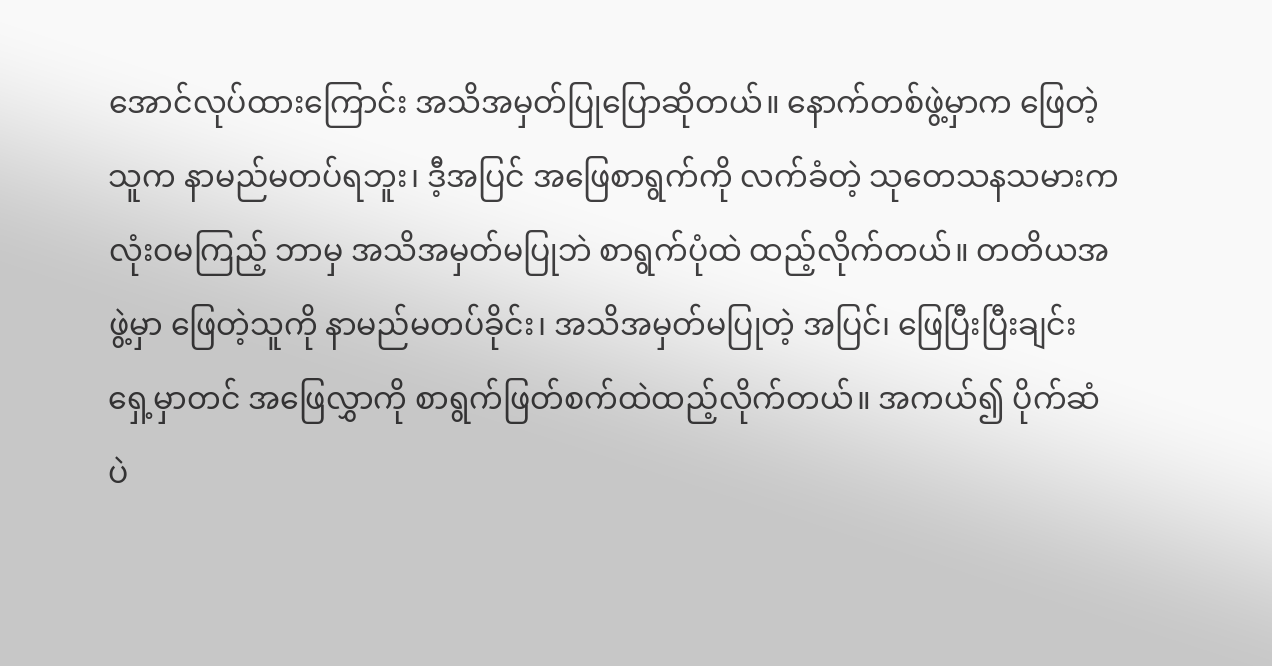အောင်လုပ်ထားကြောင်း အသိအမှတ်ပြုပြောဆိုတယ်။ နောက်တစ်ဖွဲ့မှာက ဖြေတဲ့သူက နာမည်မတပ်ရဘူး၊ ဒီ့အပြင် အဖြေစာရွက်ကို လက်ခံတဲ့ သုတေသနသမားက လုံးဝမကြည့် ဘာမှ အသိအမှတ်မပြုဘဲ စာရွက်ပုံထဲ ထည့်လိုက်တယ်။ တတိယအဖွဲ့မှာ ဖြေတဲ့သူကို နာမည်မတပ်ခိုင်း၊ အသိအမှတ်မပြုတဲ့ အပြင်၊ ဖြေပြီးပြီးချင်း ရှေ့မှာတင် အဖြေလွှာကို စာရွက်ဖြတ်စက်ထဲထည့်လိုက်တယ်။ အကယ်၍ ပိုက်ဆံပဲ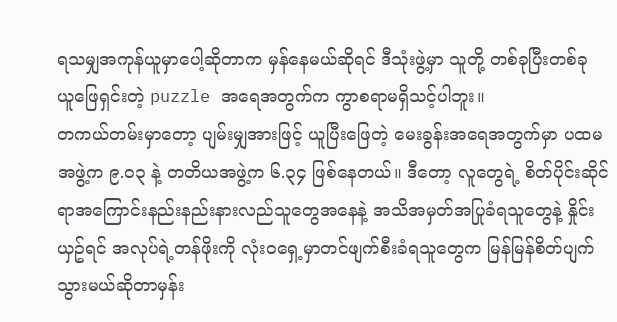ရသမျှအကုန်ယူမှာပေါ့ဆိုတာက မှန်နေမယ်ဆိုရင် ဒီသုံးဖွဲ့မှာ သူတို့ တစ်ခုပြီးတစ်ခု ယူဖြေရှင်းတဲ့ puzzle အရေအတွက်က ကွာစရာမရှိသင့်ပါဘူး။
တကယ်တမ်းမှာတော့ ပျမ်းမျှအားဖြင့် ယူပြီးဖြေတဲ့ မေးခွန်းအရေအတွက်မှာ ပထမအဖွဲ့က ၉.၀၃ နဲ့ တတိယအဖွဲ့က ၆.၃၄ ဖြစ်နေတယ်။ ဒီတော့ လူတွေရဲ့ စိတ်ပိုင်းဆိုင်ရာအကြောင်းနည်းနည်းနားလည်သူတွေအနေနဲ့ အသိအမှတ်အပြုခံရသူတွေနဲ့ နှိုင်းယှဥ်ရင် အလုပ်ရဲ့တန်ဖိုးကို လုံးဝရှေ့မှာတင်ဖျက်စီးခံရသူတွေက မြန်မြန်စိတ်ပျက်သွားမယ်ဆိုတာမှန်း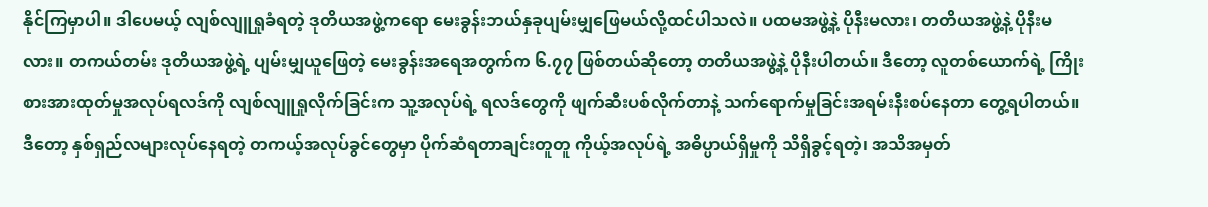နိုင်ကြမှာပါ။ ဒါပေမယ့် လျစ်လျူရှုခံရတဲ့ ဒုတိယအဖွဲ့ကရော မေးခွန်းဘယ်နှခုပျမ်းမျှဖြေမယ်လို့ထင်ပါသလဲ။ ပထမအဖွဲ့နဲ့ ပိုနီးမလား၊ တတိယအဖွဲ့နဲ့ ပိုနီးမလား။ တကယ်တမ်း ဒုတိယအဖွဲ့ရဲ့ ပျမ်းမျှယူဖြေတဲ့ မေးခွန်းအရေအတွက်က ၆.၇၇ ဖြစ်တယ်ဆိုတော့ တတိယအဖွဲ့နဲ့ ပိုနီးပါတယ်။ ဒီတော့ လူတစ်ယောက်ရဲ့ ကြိုးစားအားထုတ်မှုအလုပ်ရလဒ်ကို လျစ်လျူရှုလိုက်ခြင်းက သူ့အလုပ်ရဲ့ ရလဒ်တွေကို ဖျက်ဆီးပစ်လိုက်တာနဲ့ သက်ရောက်မှုခြင်းအရမ်းနီးစပ်နေတာ တွေ့ရပါတယ်။ ဒီတော့ နှစ်ရှည်လများလုပ်နေရတဲ့ တကယ့်အလုပ်ခွင်တွေမှာ ပိုက်ဆံရတာချင်းတူတူ ကိုယ့်အလုပ်ရဲ့ အဓိပ္ပာယ်ရှိမှုကို သိရှိခွင့်ရတဲ့၊ အသိအမှတ်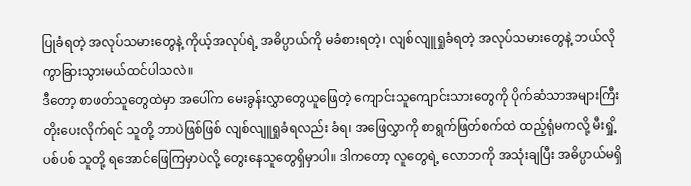ပြုခံရတဲ့ အလုပ်သမားတွေနဲ့ ကိုယ့်အလုပ်ရဲ့ အဓိပ္ပာယ်ကို မခံစားရတဲ့၊ လျစ်လျူရှုခံရတဲ့ အလုပ်သမားတွေနဲ့ ဘယ်လိုကွာခြားသွားမယ်ထင်ပါသလဲ။
ဒီတော့ စာဖတ်သူတွေထဲမှာ အပေါ်က မေးခွန်းလွှာတွေယူဖြေတဲ့ ကျောင်းသူကျောင်းသားတွေကို ပိုက်ဆံသာအများကြီးတိုးပေးလိုက်ရင် သူတို့ ဘာပဲဖြစ်ဖြစ် လျစ်လျူရှုခံရလည်း ခံရ၊ အဖြေလွှာကို စာရွက်ဖြတ်စက်ထဲ ထည့်ရုံမကလို့ မီးရှို့ပစ်ပစ် သူတို့ ရအောင်ဖြေကြမှာပဲလို့ တွေးနေသူတွေရှိမှာပါ။ ဒါကတော့ လူတွေရဲ့ လောဘကို အသုံးချပြီး အဓိပ္ပာယ်မရှိ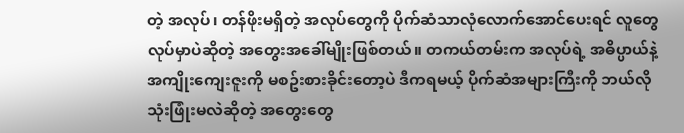တဲ့ အလုပ်၊ တန်ဖိုးမရှိတဲ့ အလုပ်တွေကို ပိုက်ဆံသာလုံလောက်အောင်ပေးရင် လူတွေလုပ်မှာပဲဆိုတဲ့ အတွေးအခေါ်မျိုးဖြစ်တယ်။ တကယ်တမ်းက အလုပ်ရဲ့ အဓိပ္ပာယ်နဲ့ အကျိုးကျေးဇူးကို မစဥ်းစားခိုင်းတော့ပဲ ဒီကရမယ့် ပိုက်ဆံအများကြီးကို ဘယ်လိုသုံးဖြုံးမလဲဆိုတဲ့ အတွေးတွေ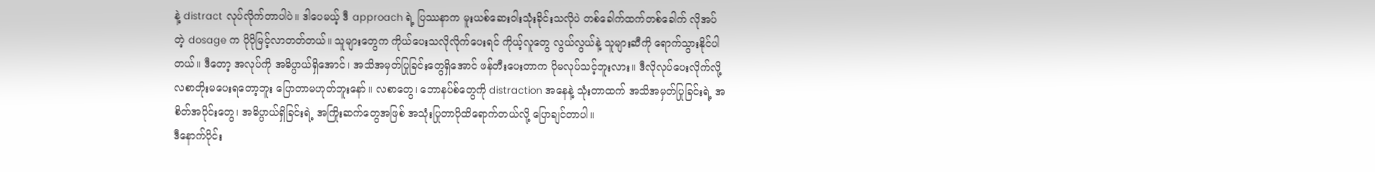နဲ့ distract လုပ်လိုက်တာပါပဲ။ ဒါပေမယ့် ဒီ approach ရဲ့ ပြဿနာက မူးယစ်ဆေးဝါးသုံးခိုင်းသလိုပဲ တစ်ခေါက်ထက်တစ်ခေါက် လိုအပ်တဲ့ dosage က ပိုပိုမြင့်လာတတ်တယ်။ သူများတွေက ကိုယ်ပေးသလိုလိုက်ပေးရင် ကိုယ့်လူတွေ လွယ်လွယ်နဲ့ သူများဆီကို ရောက်သွားနိုင်ပါတယ်။ ဒီတော့ အလုပ်ကို အဓိပ္ပာယ်ရှိအောင်၊ အသိအမှတ်ပြုခြင်းတွေရှိအောင် ဖန်တီးပေးတာက ပိုမလုပ်သင့်ဘူးလား။ ဒီလိုလုပ်ပေးလိုက်လို့ လစာတိုးမပေးရတော့ဘူး ပြောတာမဟုတ်ဘူးနော်။ လစာတွေ၊ ဘောနပ်စ်တွေကို distraction အနေနဲ့ သုံးတာထက် အသိအမှတ်ပြုခြင်းရဲ့ အစိတ်အပိုင်းတွေ၊ အဓိပ္ပာယ်ရှိခြင်းရဲ့ အကြိုးဆက်တွေအဖြစ် အသုံးပြုတာပိုထိရောက်တယ်လို့ ပြောချင်တာပါ။
ဒီနောက်ပိုင်း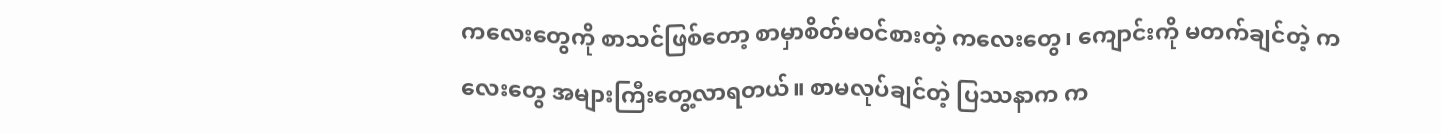ကလေးတွေကို စာသင်ဖြစ်တော့ စာမှာစိတ်မဝင်စားတဲ့ ကလေးတွေ၊ ကျောင်းကို မတက်ချင်တဲ့ ကလေးတွေ အများကြီးတွေ့လာရတယ်။ စာမလုပ်ချင်တဲ့ ပြဿနာက က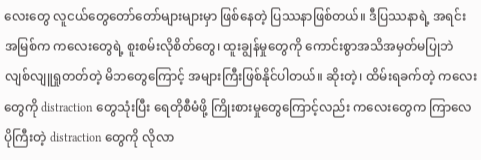လေးတွေ လူငယ်တွေတော်တော်များများမှာ ဖြစ်နေတဲ့ ပြဿနာဖြစ်တယ်။ ဒီပြဿနာရဲ့ အရင်းအမြစ်က ကလေးတွေရဲ့ စူးစမ်းလိုစိတ်တွေ၊ ထူးချွန်မှုတွေကို ကောင်းစွာအသိအမှတ်မပြုဘဲ လျစ်လျူရှုတတ်တဲ့ မိဘတွေကြောင့် အများကြီးဖြစ်နိုင်ပါတယ်။ ဆိုးတဲ့၊ ထိမ်းရခက်တဲ့ ကလေးတွေကို distraction တွေသုံးပြီး ရေတိုစီမံဖို့ ကြိုးစားမှုတွေကြောင့်လည်း ကလေးတွေက ကြာလေ ပိုကြီးတဲ့ distraction တွေကို လိုလာ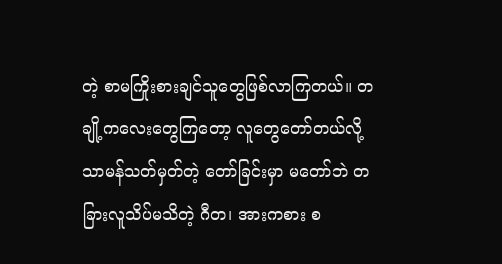တဲ့ စာမကြိုးစားချင်သူတွေဖြစ်လာကြတယ်။ တချို့ကလေးတွေကြတော့ လူတွေတော်တယ်လို့ သာမန်သတ်မှတ်တဲ့ တော်ခြင်းမှာ မတော်ဘဲ တခြားလူသိပ်မသိတဲ့ ဂီတ၊ အားကစား စ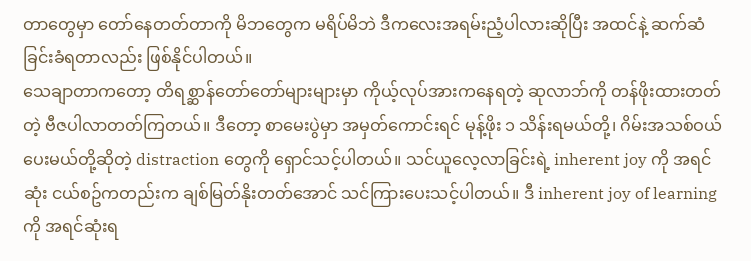တာတွေမှာ တော်နေတတ်တာကို မိဘတွေက မရိပ်မိဘဲ ဒီကလေးအရမ်းညံ့ပါလားဆိုပြီး အထင်နဲ့ ဆက်ဆံခြင်းခံရတာလည်း ဖြစ်နိုင်ပါတယ်။
သေချာတာကတော့ တိရစ္ဆာန်တော်တော်များများမှာ ကိုယ့်လုပ်အားကနေရတဲ့ ဆုလာဘ်ကို တန်ဖိုးထားတတ်တဲ့ ဗီဇပါလာတတ်ကြတယ်။ ဒီတော့ စာမေးပွဲမှာ အမှတ်ကောင်းရင် မုန့်ဖိုး ၁ သိန်းရမယ်တို့၊ ဂိမ်းအသစ်ဝယ်ပေးမယ်တို့ဆိုတဲ့ distraction တွေကို ရှောင်သင့်ပါတယ်။ သင်ယူလေ့လာခြင်းရဲ့ inherent joy ကို အရင်ဆုံး ငယ်စဥ်ကတည်းက ချစ်မြတ်နိုးတတ်အောင် သင်ကြားပေးသင့်ပါတယ်။ ဒီ inherent joy of learning ကို အရင်ဆုံးရ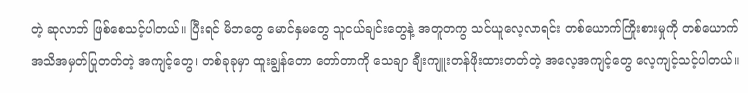တဲ့ ဆုလာဘ် ဖြစ်စေသင့်ပါတယ်။ ပြီးရင် မိဘတွေ မောင်နှမတွေ သူငယ်ချင်းတွေနဲ့ အတူတကွ သင်ယူလေ့လာရင်း တစ်ယောက်ကြိုးစားမှုကို တစ်ယောက် အသိအမှတ်ပြုတတ်တဲ့ အကျင့်တွေ၊ တစ်ခုခုမှာ ထူးချွန်တော တော်တာကို သေချာ ချီးကျူးတန်ဖိုးထားတတ်တဲ့ အလေ့အကျင့်တွေ လေ့ကျင့်သင့်ပါတယ်။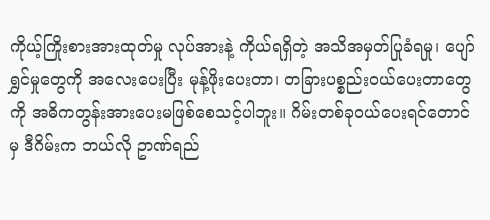ကိုယ့်ကြိုးစားအားထုတ်မှု လုပ်အားနဲ့ ကိုယ်ရရှိတဲ့ အသိအမှတ်ပြုခံရမှု၊ ပျော်ရွှင်မှုတွေကို အလေးပေးပြီး မုန့်ဖိုးပေးတာ၊ တခြားပစ္စည်းဝယ်ပေးတာတွေကို အဓိကတွန်းအားပေးမဖြစ်စေသင့်ပါဘူး။ ဂိမ်းတစ်ခုဝယ်ပေးရင်တောင်မှ ဒီဂိမ်းက ဘယ်လို ဥာဏ်ရည်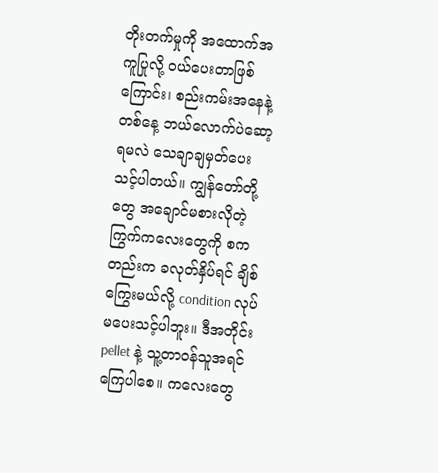တိုးတက်မှုကို အထောက်အကူပြုလို့ ဝယ်ပေးတာဖြစ်ကြောင်း၊ စည်းကမ်းအနေနဲ့ တစ်နေ့ ဘယ်လောက်ပဲဆော့ရမလဲ သေချာချမှတ်ပေးသင့်ပါတယ်။ ကျွန်တော်တို့တွေ အချောင်မစားလိုတဲ့ ကြွက်ကလေးတွေကို စကတည်းက ခလုတ်နှိပ်ရင် ချိစ်ကြွေးမယ်လို့ condition လုပ်မပေးသင့်ပါဘူး။ ဒီအတိုင်း pellet နဲ့ သူ့တာဝန်သူအရင်ကြေပါစေ။ ကလေးတွေ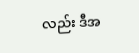လည်း ဒီအ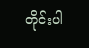တိုင်းပါ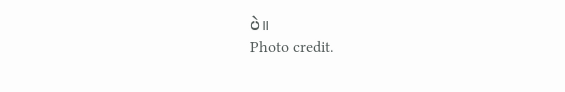ပဲ။
Photo credit.